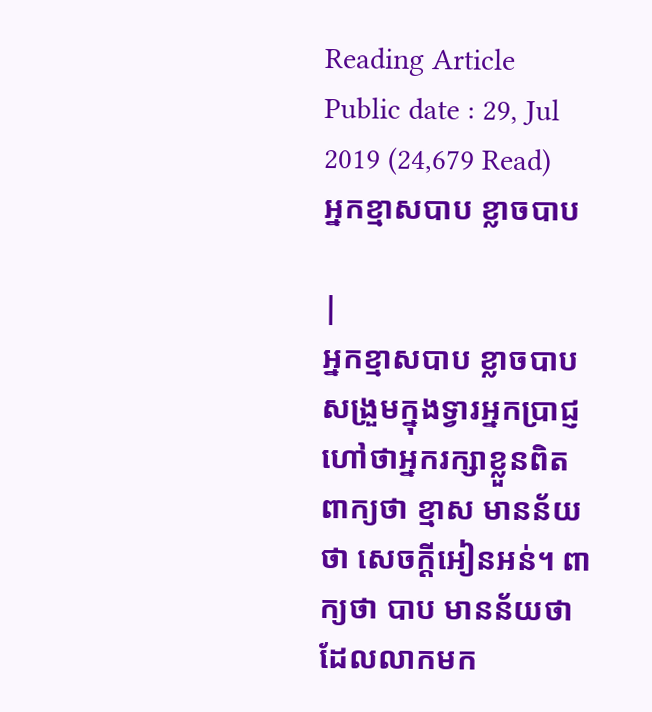Reading Article
Public date : 29, Jul 2019 (24,679 Read)
អ្នកខ្មាសបាប ខ្លាចបាប

|
អ្នកខ្មាសបាប ខ្លាចបាបសង្រួមក្នុងទ្វារអ្នកប្រាជ្ញ
ហៅថាអ្នករក្សាខ្លួនពិត ពាក្យថា ខ្មាស មានន័យថា សេចក្ដីអៀនអន់។ ពាក្យថា បាប មានន័យថា ដែលលាកមក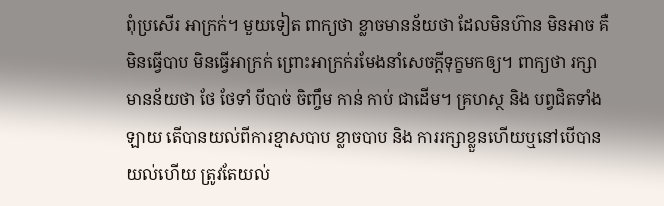ពុំប្រសើរ អាក្រក់។ មួយទៀត ពាក្យថា ខ្លាចមានន័យថា ដែលមិនហ៊ាន មិនអាច គឺ មិនធ្វើបាប មិនធ្វើអាក្រក់ ព្រោះអាក្រក់រមែងនាំសេចក្ដីទុក្ខមកឲ្យ។ ពាក្យថា រក្សា មានន័យថា ថែ ថែទាំ បីបាច់ ចិញ្ចឹម កាន់ កាប់ ជាដើម។ គ្រហស្ថ និង បព្វជិតទាំងឡាយ តើបានយល់ពីការខ្មាសបាប ខ្លាចបាប និង ការរក្សាខ្លួនហើយឬនៅបើបានយល់ហើយ ត្រូវតែយល់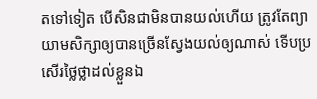តទៅទៀត បើសិនជាមិនបានយល់ហើយ ត្រូវតែព្យាយាមសិក្សាឲ្យបានច្រើនស្វែងយល់ឲ្យណាស់ ទើបប្រសើរថ្លៃថ្លាដល់ខ្លួនឯ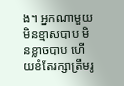ង។ អ្នកណាមួយមិនខ្មាសបាប មិនខ្លាចបាប ហើយខំតែរក្សាត្រឹមរូ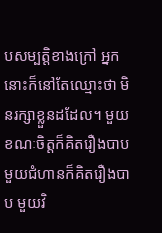បសម្បត្តិខាងក្រៅ អ្នកនោះក៏នៅតែឈ្មោះថា មិនរក្សាខ្លួនដដែល។ មួយខណៈចិត្តក៏គិតរឿងបាប មួយជំហានក៏គិតរឿងបាប មួយវិ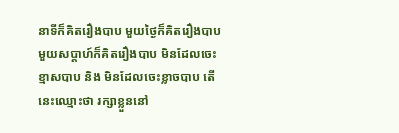នាទីក៏គិតរឿងបាប មួយថ្ងៃក៏គិតរឿងបាប មួយសប្ដាហ៍ក៏គិតរឿងបាប មិនដែលចេះខ្មាសបាប និង មិនដែលចេះខ្លាចបាប តើនេះឈ្មោះថា រក្សាខ្លួននៅ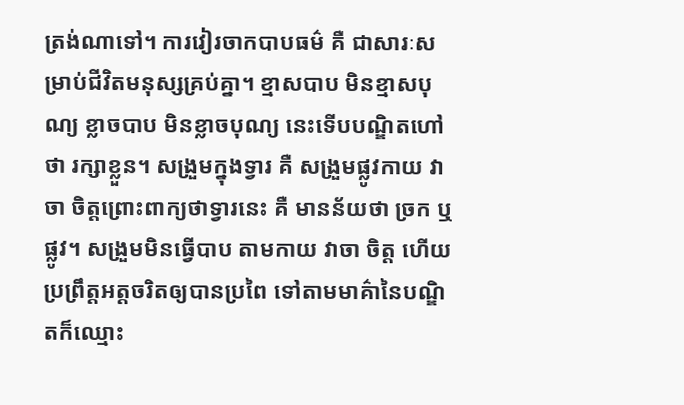ត្រង់ណាទៅ។ ការវៀរចាកបាបធម៌ គឺ ជាសារៈសម្រាប់ជីវិតមនុស្សគ្រប់គ្នា។ ខ្មាសបាប មិនខ្មាសបុណ្យ ខ្លាចបាប មិនខ្លាចបុណ្យ នេះទើបបណ្ឌិតហៅថា រក្សាខ្លួន។ សង្រួមក្នុងទ្វារ គឺ សង្រួមផ្លូវកាយ វាចា ចិត្តព្រោះពាក្យថាទ្វារនេះ គឺ មានន័យថា ច្រក ឬ ផ្លូវ។ សង្រួមមិនធ្វើបាប តាមកាយ វាចា ចិត្ត ហើយប្រព្រឹត្តអត្តចរិតឲ្យបានប្រពៃ ទៅតាមមាគ៌ានៃបណ្ឌិតក៏ឈ្មោះ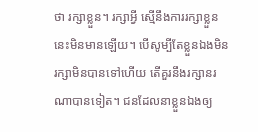ថា រក្សាខ្លួន។ រក្សាអ្វី ស្មើនឹងការរក្សាខ្លួននេះមិនមានឡើយ។ បើសូម្បីតែខ្លួនឯងមិនរក្សាមិនបានទៅហើយ តើគួរនឹងរក្សានរណាបានទៀត។ ជនដែលនាខ្លួនឯងឲ្យ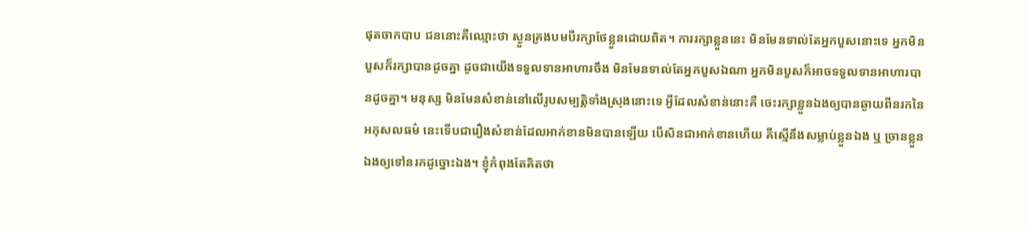ផុតចាកបាប ជននោះគឺឈ្មោះថា ស្ងួនគ្រងបមបីរក្សាថែខ្លួនដោយពិត។ ការរក្សាខ្លួននេះ មិនមែនទាល់តែអ្នកបួសនោះទេ អ្នកមិនបួសក៏រក្សាបានដូចគ្នា ដូចជាយើងទទួលទានអាហារចឹង មិនមែនទាល់តែអ្នកបួសឯណា អ្នកមិនបួសក៏អាចទទួលទានអាហារបានដូចគ្នា។ មនុស្ស មិនមែនសំខាន់នៅលើរូបសម្បត្តិទាំងស្រុងនោះទេ អ្វីដែលសំខាន់នោះគឺ ចេះរក្សាខ្លួនឯងឲ្យបានឆ្ងាយពីនរកនៃអកុសលធម៌ នេះទើបជារឿងសំខាន់ដែលអាក់ខានមិនបានឡើយ បើសិនជាអាក់ខានហើយ គឺស្មើនឹងសម្លាប់ខ្លួនឯង ឬ ច្រានខ្លួនឯងឲ្យទៅនរកដូច្នោះឯង។ ខ្ញុំកំពុងតែគិតថា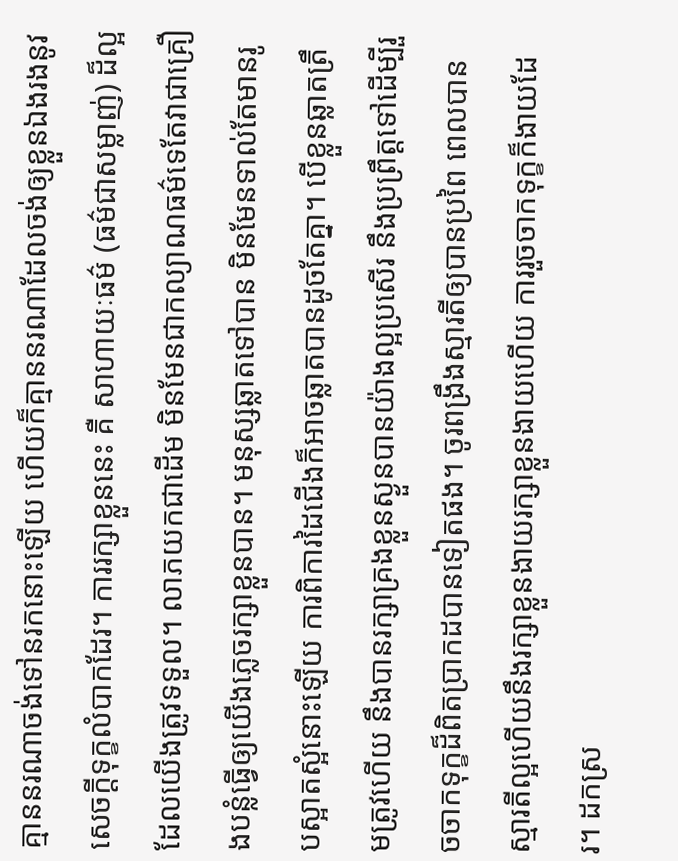គ្មាននរណាចង់ទៅនរកនោះឡើយ ហើយក៏គ្មាននរណាដែលចង់ឲ្យខ្លួនឯងរងនូវសេចក្ដីទុក្ខលំបាកដែរ។ ការរក្សាខ្លួននេះ គឺ សាហាយៈធម៌ (ធម៌ជាសម្លាញ់) ដ៏ល្អដែលយើងត្រូវទទួល។ លាភយកជាដើម មិនមែនជាកល្យាណធម៌ទេតែវាជាគ្រឿងបន្លំធ្វើឲ្យយើងភ្លេចរក្សាខ្លួនបាន។ មនុស្សឆ្លាតទៅបាន មិនមែនទាល់តែមានរូបស្អាតស្អំនោះឡើយ ការពិការដៃជើងក៏អាចឆ្លាតបានដូចតែគ្នា។ បើខ្លួនឆ្លាតត្រឹមត្រូវហើយ នឹងបានរក្សាគ្រងខ្លួនស្ងួនបានយ៉ាងល្អប្រសើរ នឹងប្រព្រឹត្តទៅដើម្បីរួចចាកទុក្ខដ៏ពិតប្រាកដបានទៀតផង។ ចូរពង្រឹងស្មារតីឲ្យបានប្រពៃ ពេលបានស្មារតីល្អហើយនឹងរក្សាខ្លួនងាយរក្សាខ្លួនងាយហើយ ការរួចចាកទុក្ខក៏ងាយដែរ។ ដកស្រ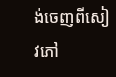ង់ចេញពីសៀវភៅ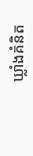ឃ្លាំងគំនិត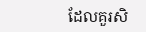ដែលគួរសិ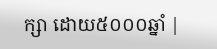ក្សា ដោយ៥០០០ឆ្នាំ |